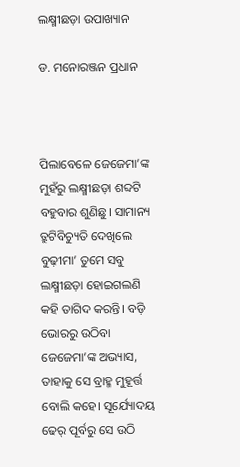ଲକ୍ଷ୍ମୀଛଡ଼ା ଉପାଖ୍ୟାନ

ଡ. ମନୋରଞ୍ଜନ ପ୍ରଧାନ



ପିଲାବେଳେ ଜେଜେମା’ଙ୍କ ମୁହଁରୁ ଲକ୍ଷ୍ମୀଛଡ଼ା ଶବ୍ଦଟି ବହୁବାର ଶୁଣିଛୁ। ସାମାନ୍ୟ ତ୍ରୁଟିବିଚ୍ୟୁତି ଦେଖିଲେ ବୁଢ଼ୀମା’ ତୁମେ ସବୁ ଲକ୍ଷ୍ମୀଛଡ଼ା ହୋଇଗଲଣି କହି ତାଗିଦ କରନ୍ତି। ବଡ଼ି ଭୋରରୁ ଉଠିବା ଜେଜେମା’ଙ୍କ ଅଭ୍ୟାସ, ତାହାକୁ ସେ ବ୍ରାହ୍ମ ମୁହୂର୍ତ୍ତ ବୋଲି କହେ। ସୂର୍ଯ୍ୟୋଦୟ ଢେର୍‌ ପୂର୍ବରୁ ସେ ଉଠି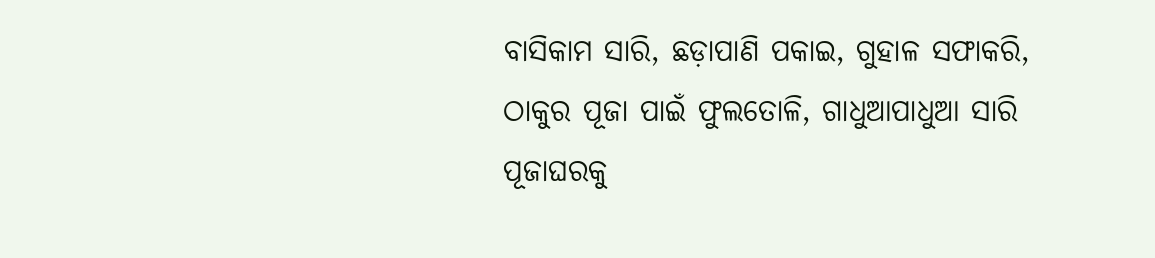ବାସିକାମ ସାରି, ଛଡ଼ାପାଣି ପକାଇ, ଗୁହାଳ ସଫାକରି, ଠାକୁର ପୂଜା ପାଇଁ ଫୁଲତୋଳି, ଗାଧୁଆପାଧୁଆ ସାରି ପୂଜାଘରକୁ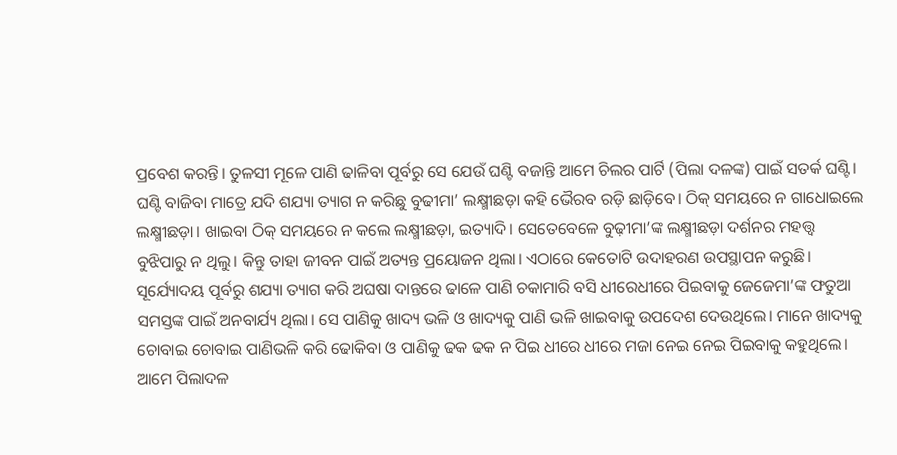ପ୍ରବେଶ କରନ୍ତି। ତୁଳସୀ ମୂଳେ ପାଣି ଢାଳିବା ପୂର୍ବରୁ ସେ ଯେଉଁ ଘଣ୍ଟି ବଜାନ୍ତି ଆମେ ଚିଲର ପାର୍ଟି (ପିଲା ଦଳଙ୍କ) ପାଇଁ ସତର୍କ ଘଣ୍ଟି। ଘଣ୍ଟି ବାଜିବା ମାତ୍ରେ ଯଦି ଶଯ୍ୟା ତ୍ୟାଗ ନ କରିଛୁ ବୁଢୀମା’ ଲକ୍ଷ୍ମୀଛଡ଼ା କହି ଭୈରବ ରଡ଼ି ଛାଡ଼ିବେ। ଠିକ୍‌ ସମୟରେ ନ ଗାଧୋଇଲେ ଲକ୍ଷ୍ମୀଛଡ଼ା। ଖାଇବା ଠିକ୍‌ ସମୟରେ ନ କଲେ ଲକ୍ଷ୍ମୀଛଡ଼ା, ଇତ୍ୟାଦି। ସେତେବେଳେ ବୁଢ଼ୀମା’ଙ୍କ ଲକ୍ଷ୍ମୀଛଡ଼ା ଦର୍ଶନର ମହତ୍ତ୍ୱ ବୁଝିପାରୁ ନ ଥିଲୁ। କିନ୍ତୁ ତାହା ଜୀବନ ପାଇଁ ଅତ୍ୟନ୍ତ ପ୍ରୟୋଜନ ଥିଲା। ଏଠାରେ କେତୋଟି ଉଦାହରଣ ଉପସ୍ଥାପନ କରୁଛି।
ସୂର୍ଯ୍ୟୋଦୟ ପୂର୍ବରୁ ଶଯ୍ୟା ତ୍ୟାଗ କରି ଅଘଷା ଦାନ୍ତରେ ଢାଳେ ପାଣି ଚକାମାରି ବସି ଧୀରେଧୀରେ ପିଇବାକୁ ଜେଜେମା’ଙ୍କ ଫତୁଆ ସମସ୍ତଙ୍କ ପାଇଁ ଅନବାର୍ଯ୍ୟ ଥିଲା। ସେ ପାଣିକୁ ଖାଦ୍ୟ ଭଳି ଓ ଖାଦ୍ୟକୁ ପାଣି ଭଳି ଖାଇବାକୁ ଉପଦେଶ ଦେଉଥିଲେ। ମାନେ ଖାଦ୍ୟକୁ ଚୋବାଇ ଚୋବାଇ ପାଣିଭଳି କରି ଢୋକିବା ଓ ପାଣିକୁ ଢକ ଢକ ନ ପିଇ ଧୀରେ ଧୀରେ ମଜା ନେଇ ନେଇ ପିଇବାକୁ କହୁଥିଲେ। ଆମେ ପିଲାଦଳ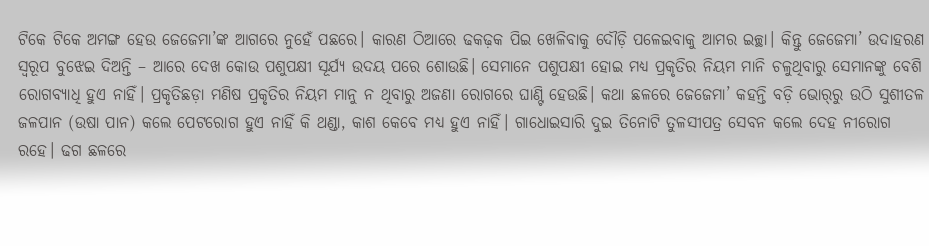ଟିକେ ଟିକେ ଅମଙ୍ଗ ହେଉ ଜେଜେମା’ଙ୍କ ଆଗରେ ନୁହେଁ ପଛରେ। କାରଣ ଠିଆରେ ଢକଢ଼କ ପିଇ ଖେଳିବାକୁ ଦୌଡ଼ି ପଳେଇବାକୁ ଆମର ଇଚ୍ଛା। କିନ୍ତୁ ଜେଜେମା’ ଉଦାହରଣ ସ୍ବରୂପ ବୁଝେଇ ଦିଅନ୍ତି – ଆରେ ଦେଖ କୋଉ ପଶୁପକ୍ଷୀ ସୂର୍ଯ୍ୟ ଉଦୟ ପରେ ଶୋଉଛି। ସେମାନେ ପଶୁପକ୍ଷୀ ହୋଇ ମଧ୍ୟ ପ୍ରକୃତିର ନିୟମ ମାନି ଚଳୁଥିବାରୁ ସେମାନଙ୍କୁ ବେଶି ରୋଗବ୍ୟାଧି ହୁଏ ନାହିଁ। ପ୍ରକୃତିଛଡ଼ା ମଣିଷ ପ୍ରକୃତିର ନିୟମ ମାନୁ ନ ଥିବାରୁ ଅଜଣା ରୋଗରେ ଘାଣ୍ଟି ହେଉଛି। କଥା ଛଳରେ ଜେଜେମା’ କହନ୍ତି ବଡ଼ି ଭୋର୍‌ରୁ ଉଠି ସୁଶୀତଳ ଜଳପାନ (ଉଷା ପାନ) କଲେ ପେଟରୋଗ ହୁଏ ନାହିଁ କି ଥଣ୍ଡା, କାଶ କେବେ ମଧ୍ୟ ହୁଏ ନାହିଁ। ଗାଧୋଇସାରି ଦୁଇ ତିନୋଟି ତୁଳସୀପତ୍ର ସେବନ କଲେ ଦେହ ନୀରୋଗ ରହେ। ଢଗ ଛଳରେ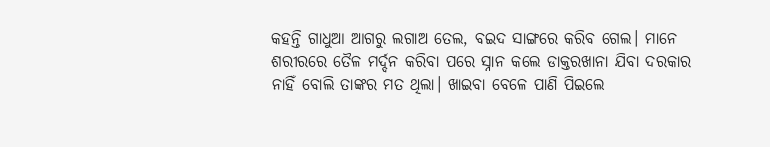କହନ୍ତି ଗାଧୁଆ ଆଗରୁ ଲଗାଅ ତେଲ, ବଇଦ ସାଙ୍ଗରେ କରିବ ଗେଲ। ମାନେ ଶରୀରରେ ତୈଳ ମର୍ଦ୍ଦନ କରିବା ପରେ ସ୍ନାନ କଲେ ଡାକ୍ତରଖାନା ଯିବା ଦରକାର ନାହିଁ ବୋଲି ତାଙ୍କର ମତ ଥିଲା। ଖାଇବା ବେଳେ ପାଣି ପିଇଲେ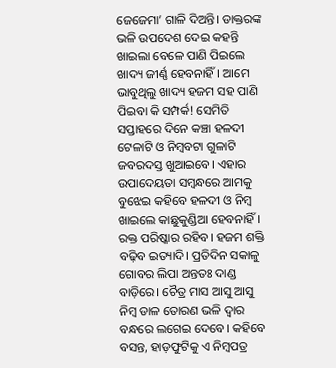ଜେଜେମା’ ଗାଳି ଦିଅନ୍ତି। ଡାକ୍ତରଙ୍କ ଭଳି ଉପଦେଶ ଦେଇ କହନ୍ତି ଖାଇଲା ବେଳେ ପାଣି ପିଇଲେ ଖାଦ୍ୟ ଜୀର୍ଣ୍ଣ ହେବନାହିଁ। ଆମେ ଭାବୁଥିଲୁ ଖାଦ୍ୟ ହଜମ ସହ ପାଣି ପିଇବା କି ସମ୍ପର୍କ! ସେମିତି ସପ୍ତାହରେ ଦିନେ କଞ୍ଚା ହଳଦୀ ଟେଳାଟି ଓ ନିମ୍ବବଟା ଗୁଳାଟି ଜବରଦସ୍ତ ଖୁଆଇବେ। ଏହାର ଉପାଦେୟତା ସମ୍ବନ୍ଧରେ ଆମକୁ ବୁଝେଇ କହିବେ ହଳଦୀ ଓ ନିମ୍ବ ଖାଇଲେ କାଛୁକୁଣ୍ଡିଆ ହେବନାହିଁ। ରକ୍ତ ପରିଷ୍କାର ରହିବ। ହଜମ ଶକ୍ତି ବଢ଼ିବ ଇତ୍ୟାଦି। ପ୍ରତିଦିନ ସକାଳୁ ଗୋବର ଲିପା ଅନ୍ତତଃ ଦାଣ୍ଡ ବାଡ଼ିରେ। ଚୈତ୍ର ମାସ ଆସୁ ଆସୁ ନିମ୍ବ ଡାଳ ତୋରଣ ଭଳି ଦ୍ବାର ବନ୍ଧରେ ଲଗେଇ ଦେବେ। କହିବେ ବସନ୍ତ, ହାଡ଼ଫୁଟିକୁ ଏ ନିମ୍ବପତ୍ର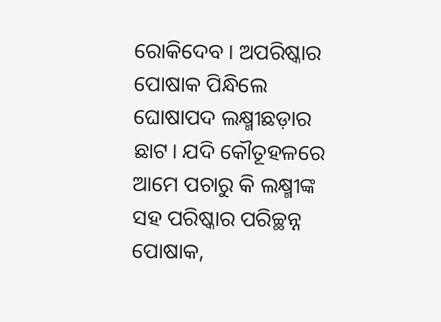ରୋକିଦେବ। ଅପରିଷ୍କାର ପୋଷାକ ପିନ୍ଧିଲେ ଘୋଷାପଦ ଲକ୍ଷ୍ମୀଛଡ଼ାର ଛାଟ। ଯଦି କୌତୂହଳରେ ଆମେ ପଚାରୁ କି ଲକ୍ଷ୍ମୀଙ୍କ ସହ ପରିଷ୍କାର ପରିଚ୍ଛନ୍ନ ପୋଷାକ,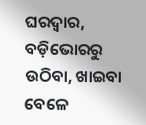ଘରଦ୍ୱାର, ବଡ଼ିଭୋରରୁ ଉଠିବା, ଖାଇବା ବେଳେ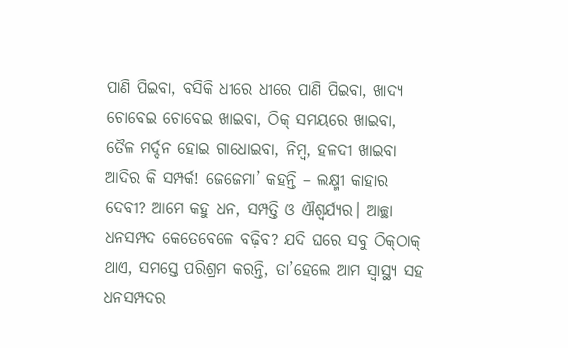ପାଣି ପିଇବା, ବସିକି ଧୀରେ ଧୀରେ ପାଣି ପିଇବା, ଖାଦ୍ୟ ଚୋବେଇ ଚୋବେଇ ଖାଇବା, ଠିକ୍‌ ସମୟରେ ଖାଇବା, ତୈଳ ମର୍ଦ୍ଦନ ହୋଇ ଗାଧୋଇବା, ନିମ୍ବ, ହଳଦୀ ଖାଇବା ଆଦିର କି ସମ୍ପର୍କ! ଜେଜେମା’ କହନ୍ତି – ଲକ୍ଷ୍ମୀ କାହାର ଦେବୀ? ଆମେ କହୁ ଧନ, ସମ୍ପତ୍ତି ଓ ଐଶ୍ବର୍ଯ୍ୟର। ଆଚ୍ଛା ଧନସମ୍ପଦ କେତେବେଳେ ବଢ଼ିବ? ଯଦି ଘରେ ସବୁ ଠିକ୍‌ଠାକ୍‌ ଥାଏ, ସମସ୍ତେ ପରିଶ୍ରମ କରନ୍ତି, ତା’ହେଲେ ଆମ ସ୍ବାସ୍ଥ୍ୟ ସହ ଧନସମ୍ପଦର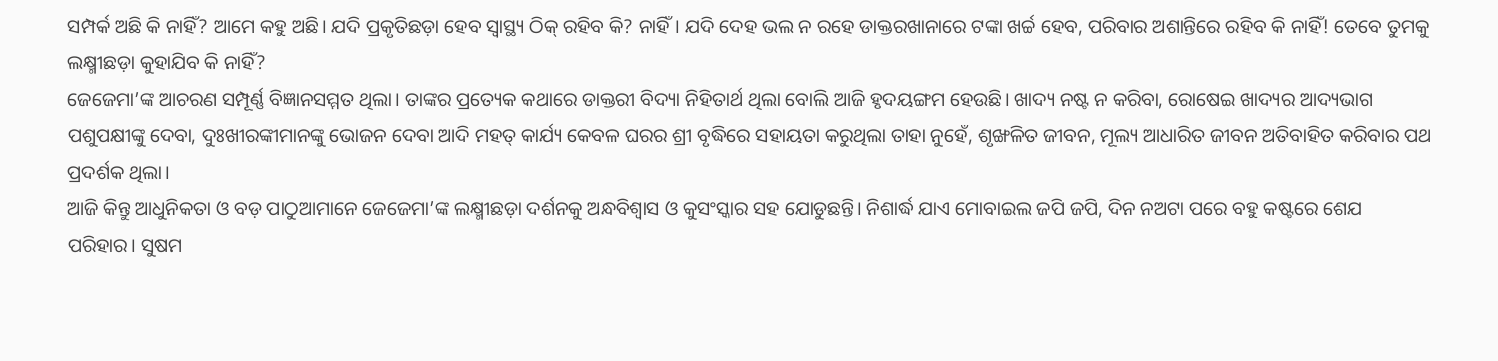ସମ୍ପର୍କ ଅଛି କି ନାହିଁ? ଆମେ କହୁ ଅଛି। ଯଦି ପ୍ରକୃତିଛଡ଼ା ହେବ ସ୍ବାସ୍ଥ୍ୟ ଠିକ୍‌ ରହିବ କି? ନାହିଁ। ଯଦି ଦେହ ଭଲ ନ ରହେ ଡାକ୍ତରଖାନାରେ ଟଙ୍କା ଖର୍ଚ୍ଚ ହେବ, ପରିବାର ଅଶାନ୍ତିରେ ରହିବ କି ନାହିଁ! ତେବେ ତୁମକୁ ଲକ୍ଷ୍ମୀଛଡ଼ା କୁହାଯିବ କି ନାହିଁ?
ଜେଜେମା’ଙ୍କ ଆଚରଣ ସମ୍ପୂର୍ଣ୍ଣ ବିଜ୍ଞାନସମ୍ମତ ଥିଲା। ତାଙ୍କର ପ୍ରତ୍ୟେକ କଥାରେ ଡାକ୍ତରୀ ବିଦ୍ୟା ନିହିତାର୍ଥ ଥିଲା ବୋଲି ଆଜି ହୃଦୟଙ୍ଗମ ହେଉଛି। ଖାଦ୍ୟ ନଷ୍ଟ ନ କରିବା, ରୋଷେଇ ଖାଦ୍ୟର ଆଦ୍ୟଭାଗ ପଶୁପକ୍ଷୀଙ୍କୁ ଦେବା, ଦୁଃଖୀରଙ୍କୀମାନଙ୍କୁ ଭୋଜନ ଦେବା ଆଦି ମହତ୍‌ କାର୍ଯ୍ୟ କେବଳ ଘରର ଶ୍ରୀ ବୃଦ୍ଧିରେ ସହାୟତା କରୁଥିଲା ତାହା ନୁହେଁ, ଶୃଙ୍ଖଳିତ ଜୀବନ, ମୂଲ୍ୟ ଆଧାରିତ ଜୀବନ ଅତିବାହିତ କରିବାର ପଥ ପ୍ରଦର୍ଶକ ଥିଲା।
ଆଜି କିନ୍ତୁ ଆଧୁନିକତା ଓ ବଡ଼ ପାଠୁଆମାନେ ଜେଜେମା’ଙ୍କ ଲକ୍ଷ୍ମୀଛଡ଼ା ଦର୍ଶନକୁ ଅନ୍ଧବିଶ୍ୱାସ ଓ କୁସଂସ୍କାର ସହ ଯୋଡୁଛନ୍ତି। ନିଶାର୍ଦ୍ଧ ଯାଏ ମୋବାଇଲ ଜପି ଜପି, ଦିନ ନଅଟା ପରେ ବହୁ କଷ୍ଟରେ ଶେଯ ପରିହାର। ସୁଷମ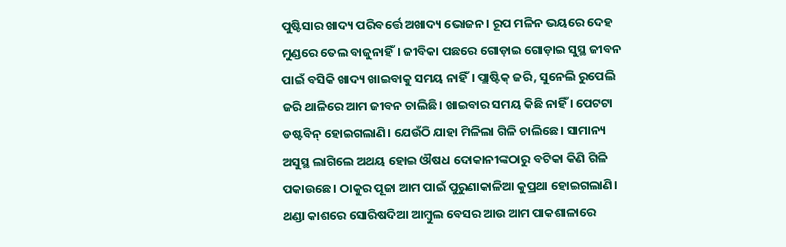ପୁଷ୍ଟିସାର ଖାଦ୍ୟ ପରିବର୍ତ୍ତେ ଅଖାଦ୍ୟ ଭୋଜନ। ରୂପ ମଳିନ ଭୟରେ ଦେହ ମୁଣ୍ଡରେ ତେଲ ବାଜୁନାହିଁ। ଜୀବିକା ପଛରେ ଗୋଡ଼ାଇ ଗୋଡ଼ାଇ ସୁସ୍ଥ ଜୀବନ ପାଇଁ ବସିକି ଖାଦ୍ୟ ଖାଇବାକୁ ସମୟ ନାହିଁ। ପ୍ଲାଷ୍ଟିକ୍‌ ଜରି, ସୁନେଲି ରୁପେଲି ଜରି ଥାଳିରେ ଆମ ଜୀବନ ଚାଲିଛି। ଖାଇବାର ସମୟ କିଛି ନାହିଁ । ପେଟଟା ଡଷ୍ଟବିନ୍‌ ହୋଇଗଲାଣି। ଯେଉଁଠି ଯାହା ମିଳିଲା ଗିଳି ଚାଲିଛେ। ସାମାନ୍ୟ ଅସୁସ୍ଥ ଲାଗିଲେ ଅଥୟ ହୋଇ ଔଷଧ ଦୋକାନୀଙ୍କଠାରୁ ବଟିକା କିଣି ଗିଳି ପକାଉଛେ। ଠାକୁର ପୂଜା ଆମ ପାଇଁ ପୁରୁଣାକାଳିଆ କୁପ୍ରଥା ହୋଇଗଲାଣି। ଥଣ୍ଡା କାଶରେ ସୋରିଷଦିଆ ଆମ୍ବୁଲ ବେସର ଆଉ ଆମ ପାକଶାଳାରେ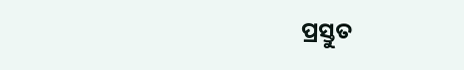ପ୍ରସ୍ତୁତ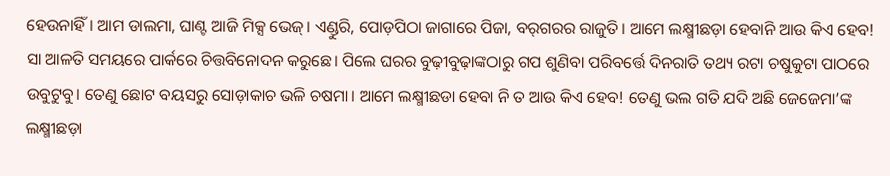ହେଉନାହିଁ। ଆମ ଡାଲମା, ଘାଣ୍ଟ ଆଜି ମିକ୍ସ ଭେଜ୍‌। ଏଣ୍ଡୁରି, ପୋଡ଼ପିଠା ଜାଗାରେ ପିଜା, ବର୍‌ଗରର ରାଜୁତି। ଆମେ ଲକ୍ଷ୍ମୀଛଡ଼ା ହେବାନି ଆଉ କିଏ ହେବ! ସା ଆଳତି ସମୟରେ ପାର୍କରେ ଚିତ୍ତବିନୋଦନ କରୁଛେ। ପିଲେ ଘରର ବୁଢ଼ୀବୁଢ଼ାଙ୍କଠାରୁ ଗପ ଶୁଣିବା ପରିବର୍ତ୍ତେ ଦିନରାତି ତଥ୍ୟ ରଟା ଚଷୁକୁଟା ପାଠରେ ଉବୁଟୁବୁ। ତେଣୁ ଛୋଟ ବୟସରୁ ସୋଡ଼ାକାଚ ଭଳି ଚଷମା। ଆମେ ଲକ୍ଷ୍ମୀଛଡା ହେବା ନି ତ ଆଉ କିଏ ହେବ! ତେଣୁ ଭଲ ଗତି ଯଦି ଅଛି ଜେଜେମା’ଙ୍କ ଲକ୍ଷ୍ମୀଛଡ଼ା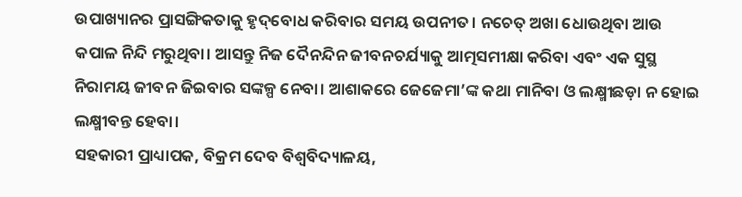ଉପାଖ୍ୟାନର ପ୍ରାସଙ୍ଗିକତାକୁ ହୃଦ୍‌ବୋଧ କରିବାର ସମୟ ଉପନୀତ। ନଚେତ୍‌ ଅଖା ଧୋଉଥିବା ଆଉ କପାଳ ନିନ୍ଦି ମରୁଥିବା। ଆସନ୍ତୁ ନିଜ ଦୈନନ୍ଦିନ ଜୀବନଚର୍ଯ୍ୟାକୁ ଆତ୍ମସମୀକ୍ଷା କରିବା ଏବଂ ଏକ ସୁସ୍ଥ ନିରାମୟ ଜୀବନ ଜିଇବାର ସଙ୍କଳ୍ପ ନେବା। ଆଶାକରେ ଜେଜେମା’ଙ୍କ କଥା ମାନିବା ଓ ଲକ୍ଷ୍ମୀଛଡ଼ା ନ ହୋଇ ଲକ୍ଷ୍ମୀବନ୍ତ ହେବା।
ସହକାରୀ ପ୍ରାଧ୍ୟାପକ, ବିକ୍ରମ ଦେବ ବିଶ୍ବବିଦ୍ୟାଳୟ,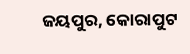ଜୟପୁର, କୋରାପୁଟ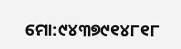ମୋ:୯୪୩୭୯୧୪୮୧୮